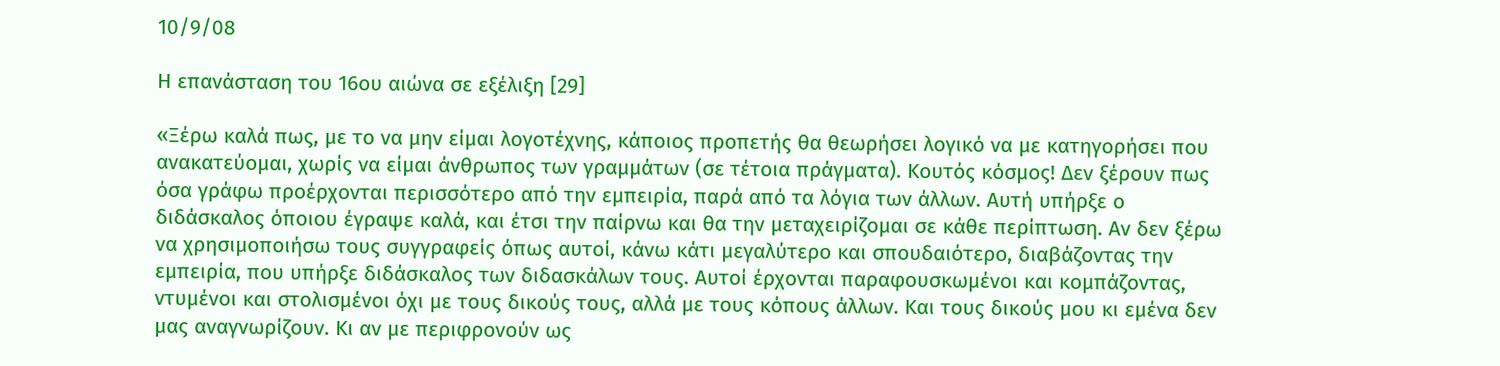10/9/08

Η επανάσταση του 16ου αιώνα σε εξέλιξη [29]

«Ξέρω καλά πως, με το να μην είμαι λογοτέχνης, κάποιος προπετής θα θεωρήσει λογικό να με κατηγορήσει που ανακατεύομαι, χωρίς να είμαι άνθρωπος των γραμμάτων (σε τέτοια πράγματα). Κουτός κόσμος! Δεν ξέρουν πως όσα γράφω προέρχονται περισσότερο από την εμπειρία, παρά από τα λόγια των άλλων. Αυτή υπήρξε ο διδάσκαλος όποιου έγραψε καλά, και έτσι την παίρνω και θα την μεταχειρίζομαι σε κάθε περίπτωση. Αν δεν ξέρω να χρησιμοποιήσω τους συγγραφείς όπως αυτοί, κάνω κάτι μεγαλύτερο και σπουδαιότερο, διαβάζοντας την εμπειρία, που υπήρξε διδάσκαλος των διδασκάλων τους. Αυτοί έρχονται παραφουσκωμένοι και κομπάζοντας, ντυμένοι και στολισμένοι όχι με τους δικούς τους, αλλά με τους κόπους άλλων. Και τους δικούς μου κι εμένα δεν μας αναγνωρίζουν. Κι αν με περιφρονούν ως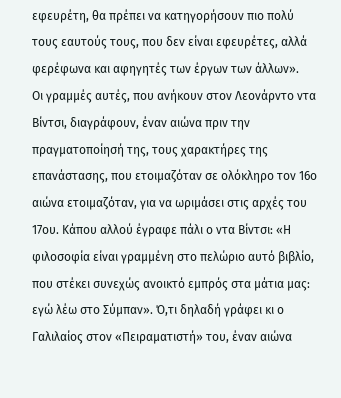εφευρέτη, θα πρέπει να κατηγορήσουν πιο πολύ τους εαυτούς τους, που δεν είναι εφευρέτες, αλλά φερέφωνα και αφηγητές των έργων των άλλων».
Οι γραμμές αυτές, που ανήκουν στον Λεονάρντο ντα Βίντσι, διαγράφουν, έναν αιώνα πριν την πραγματοποίησή της, τους χαρακτήρες της επανάστασης, που ετοιμαζόταν σε ολόκληρο τον 16ο αιώνα ετοιμαζόταν, για να ωριμάσει στις αρχές του 17ου. Κάπου αλλού έγραφε πάλι ο ντα Βίντσι: «Η φιλοσοφία είναι γραμμένη στο πελώριο αυτό βιβλίο, που στέκει συνεχώς ανοικτό εμπρός στα μάτια μας: εγώ λέω στο Σύμπαν». Ό,τι δηλαδή γράφει κι ο Γαλιλαίος στον «Πειραματιστή» του, έναν αιώνα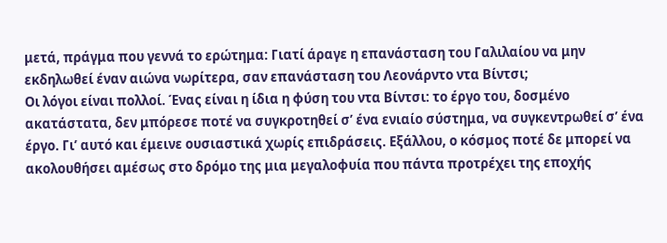μετά, πράγμα που γεννά το ερώτημα: Γιατί άραγε η επανάσταση του Γαλιλαίου να μην εκδηλωθεί έναν αιώνα νωρίτερα, σαν επανάσταση του Λεονάρντο ντα Βίντσι;
Οι λόγοι είναι πολλοί. Ένας είναι η ίδια η φύση του ντα Βίντσι: το έργο του, δοσμένο ακατάστατα, δεν μπόρεσε ποτέ να συγκροτηθεί σ’ ένα ενιαίο σύστημα, να συγκεντρωθεί σ’ ένα έργο. Γι’ αυτό και έμεινε ουσιαστικά χωρίς επιδράσεις. Εξάλλου, ο κόσμος ποτέ δε μπορεί να ακολουθήσει αμέσως στο δρόμο της μια μεγαλοφυία που πάντα προτρέχει της εποχής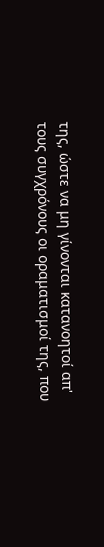της, ώστε να μη γίνονται κατανοητοί απ' τους συγχρόνους οι οραματισμοί της, που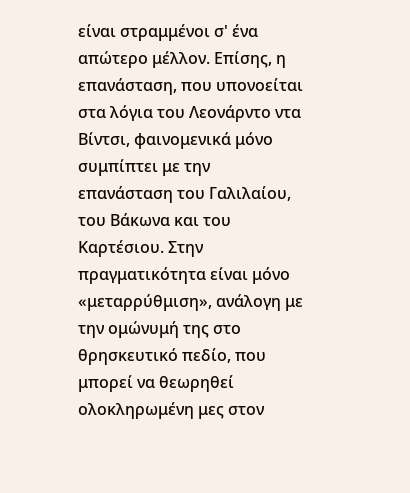είναι στραμμένοι σ' ένα απώτερο μέλλον. Επίσης, η επανάσταση, που υπονοείται στα λόγια του Λεονάρντο ντα Βίντσι, φαινομενικά μόνο συμπίπτει με την επανάσταση του Γαλιλαίου, του Βάκωνα και του Καρτέσιου. Στην πραγματικότητα είναι μόνο «μεταρρύθμιση», ανάλογη με την ομώνυμή της στο θρησκευτικό πεδίο, που μπορεί να θεωρηθεί ολοκληρωμένη μες στον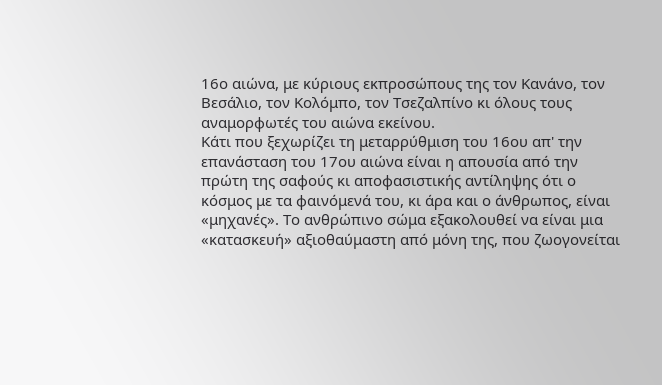16ο αιώνα, με κύριους εκπροσώπους της τον Κανάνο, τον Βεσάλιο, τον Κολόμπο, τον Τσεζαλπίνο κι όλους τους αναμορφωτές του αιώνα εκείνου.
Κάτι που ξεχωρίζει τη μεταρρύθμιση του 16ου απ' την επανάσταση του 17ου αιώνα είναι η απουσία από την πρώτη της σαφούς κι αποφασιστικής αντίληψης ότι ο κόσμος με τα φαινόμενά του, κι άρα και ο άνθρωπος, είναι «μηχανές». Το ανθρώπινο σώμα εξακολουθεί να είναι μια «κατασκευή» αξιοθαύμαστη από μόνη της, που ζωογονείται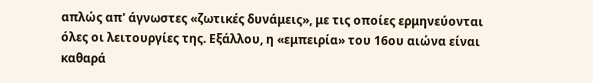απλώς απ' άγνωστες «ζωτικές δυνάμεις», με τις οποίες ερμηνεύονται όλες οι λειτουργίες της. Εξάλλου, η «εμπειρία» του 16ου αιώνα είναι καθαρά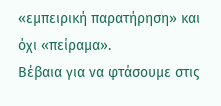«εμπειρική παρατήρηση» και όχι «πείραμα».
Βέβαια για να φτάσουμε στις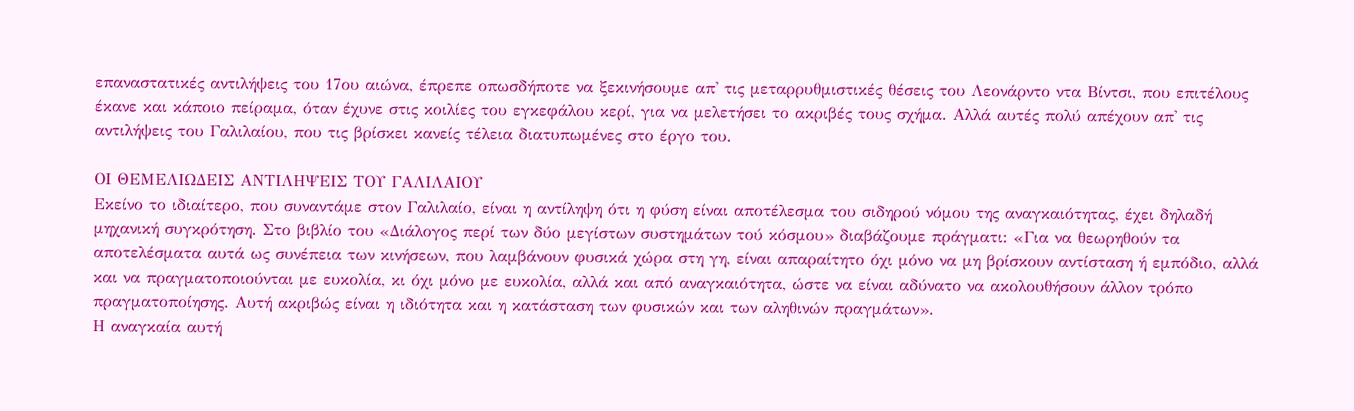επαναστατικές αντιλήψεις του 17ου αιώνα, έπρεπε οπωσδήποτε να ξεκινήσουμε απ' τις μεταρρυθμιστικές θέσεις του Λεονάρντο ντα Βίντσι, που επιτέλους έκανε και κάποιο πείραμα, όταν έχυνε στις κοιλίες του εγκεφάλου κερί, για να μελετήσει το ακριβές τους σχήμα. Αλλά αυτές πολύ απέχουν απ' τις αντιλήψεις του Γαλιλαίου, που τις βρίσκει κανείς τέλεια διατυπωμένες στο έργο του.

ΟΙ ΘΕΜΕΛΙΩΔΕΙΣ ΑΝΤΙΛΗΨΕΙΣ ΤΟΥ ΓΑΛΙΛΑΙΟΥ
Εκείνο το ιδιαίτερο, που συναντάμε στον Γαλιλαίο, είναι η αντίληψη ότι η φύση είναι αποτέλεσμα του σιδηρού νόμου της αναγκαιότητας, έχει δηλαδή μηχανική συγκρότηση. Στο βιβλίο του «Διάλογος περί των δύο μεγίστων συστημάτων τού κόσμου» διαβάζουμε πράγματι: «Για να θεωρηθούν τα αποτελέσματα αυτά ως συνέπεια των κινήσεων, που λαμβάνουν φυσικά χώρα στη γη, είναι απαραίτητο όχι μόνο να μη βρίσκουν αντίσταση ή εμπόδιο, αλλά και να πραγματοποιούνται με ευκολία, κι όχι μόνο με ευκολία, αλλά και από αναγκαιότητα, ώστε να είναι αδύνατο να ακολουθήσουν άλλον τρόπο πραγματοποίησης. Αυτή ακριβώς είναι η ιδιότητα και η κατάσταση των φυσικών και των αληθινών πραγμάτων».
Η αναγκαία αυτή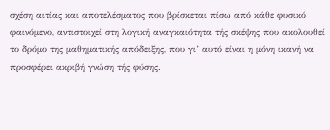σχέση αιτίας και αποτελέσματος που βρίσκεται πίσω από κάθε φυσικό φαινόμενο, αντιστοιχεί στη λογική αναγκαιότητα τής σκέψης που ακολουθεί το δρόμο της μαθηματικής απόδειξης, που γι’ αυτό είναι η μόνη ικανή να προσφέρει ακριβή γνώση τής φύσης.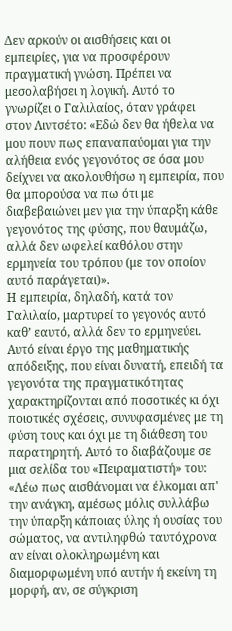Δεν αρκούν οι αισθήσεις και οι εμπειρίες, για να προσφέρουν πραγματική γνώση. Πρέπει να μεσολαβήσει η λογική. Αυτό το γνωρίζει ο Γαλιλαίος, όταν γράφει στον Λιντσέτο: «Εδώ δεν θα ήθελα να μου πουν πως επαναπαύομαι για την αλήθεια ενός γεγονότος σε όσα μου δείχνει να ακολουθήσω η εμπειρία, που θα μπορούσα να πω ότι με διαβεβαιώνει μεν για την ύπαρξη κάθε γεγονότος της φύσης, που θαυμάζω, αλλά δεν ωφελεί καθόλου στην ερμηνεία του τρόπου (με τον οποίον αυτό παράγεται)».
Η εμπειρία, δηλαδή, κατά τον Γαλιλαίο, μαρτυρεί το γεγονός αυτό καθ’ εαυτό, αλλά δεν το ερμηνεύει. Αυτό είναι έργο της μαθηματικής απόδειξης, που είναι δυνατή, επειδή τα γεγονότα της πραγματικότητας χαρακτηρίζονται από ποσοτικές κι όχι ποιοτικές σχέσεις, συνυφασμένες με τη φύση τους και όχι με τη διάθεση του παρατηρητή. Αυτό το διαβάζουμε σε μια σελίδα του «Πειραματιστή» του: «Λέω πως αισθάνομαι να έλκομαι απ' την ανάγκη, αμέσως μόλις συλλάβω την ύπαρξη κάποιας ύλης ή ουσίας του σώματος, να αντιληφθώ ταυτόχρονα αν είναι ολοκληρωμένη και διαμορφωμένη υπό αυτήν ή εκείνη τη μορφή, αν, σε σύγκριση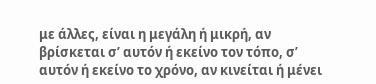με άλλες, είναι η μεγάλη ή μικρή, αν βρίσκεται σ’ αυτόν ή εκείνο τον τόπο, σ’ αυτόν ή εκείνο το χρόνο, αν κινείται ή μένει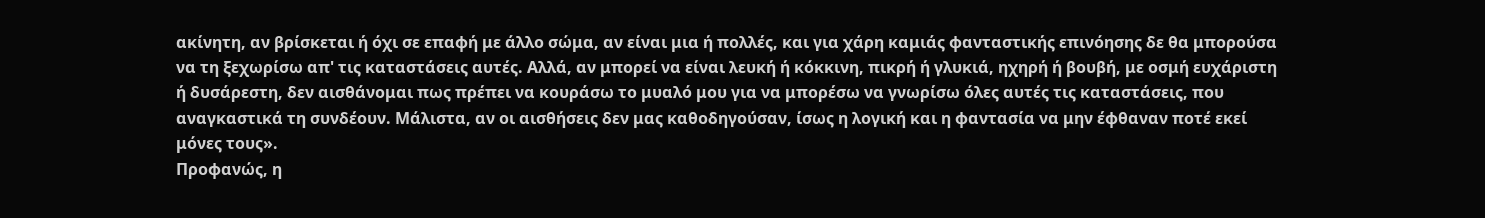ακίνητη, αν βρίσκεται ή όχι σε επαφή με άλλο σώμα, αν είναι μια ή πολλές, και για χάρη καμιάς φανταστικής επινόησης δε θα μπορούσα να τη ξεχωρίσω απ' τις καταστάσεις αυτές. Αλλά, αν μπορεί να είναι λευκή ή κόκκινη, πικρή ή γλυκιά, ηχηρή ή βουβή, με οσμή ευχάριστη ή δυσάρεστη, δεν αισθάνομαι πως πρέπει να κουράσω το μυαλό μου για να μπορέσω να γνωρίσω όλες αυτές τις καταστάσεις, που αναγκαστικά τη συνδέουν. Μάλιστα, αν οι αισθήσεις δεν μας καθοδηγούσαν, ίσως η λογική και η φαντασία να μην έφθαναν ποτέ εκεί μόνες τους».
Προφανώς, η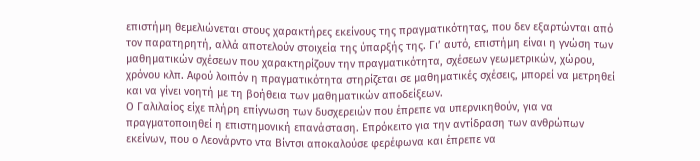επιστήμη θεμελιώνεται στους χαρακτήρες εκείνους της πραγματικότητας, που δεν εξαρτώνται από τον παρατηρητή, αλλά αποτελούν στοιχεία της ύπαρξής της. Γι’ αυτό, επιστήμη είναι η γνώση των μαθηματικών σχέσεων που χαρακτηρίζουν την πραγματικότητα, σχέσεων γεωμετρικών, χώρου, χρόνου κλπ. Αφού λοιπόν η πραγματικότητα στηρίζεται σε μαθηματικές σχέσεις, μπορεί να μετρηθεί και να γίνει νοητή με τη βοήθεια των μαθηματικών αποδείξεων.
Ο Γαλιλαίος είχε πλήρη επίγνωση των δυσχερειών που έπρεπε να υπερνικηθούν, για να πραγματοποιηθεί η επιστημονική επανάσταση. Επρόκειτο για την αντίδραση των ανθρώπων εκείνων, που ο Λεονάρντο ντα Βίντσι αποκαλούσε φερέφωνα και έπρεπε να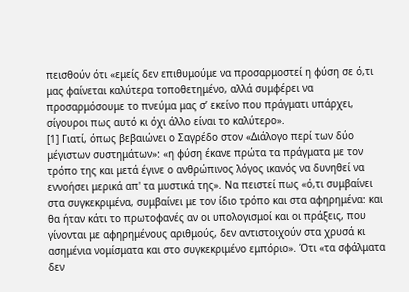πεισθούν ότι «εμείς δεν επιθυμούμε να προσαρμοστεί η φύση σε ό,τι μας φαίνεται καλύτερα τοποθετημένο, αλλά συμφέρει να προσαρμόσουμε το πνεύμα μας σ’ εκείνο που πράγματι υπάρχει, σίγουροι πως αυτό κι όχι άλλο είναι το καλύτερο».
[1] Γιατί, όπως βεβαιώνει ο Σαγρέδο στον «Διάλογο περί των δύο μέγιστων συστημάτων»: «η φύση έκανε πρώτα τα πράγματα με τον τρόπο της και μετά έγινε ο ανθρώπινος λόγος ικανός να δυνηθεί να εννοήσει μερικά απ' τα μυστικά της». Να πειστεί πως «ό,τι συμβαίνει στα συγκεκριμένα, συμβαίνει με τον ίδιο τρόπο και στα αφηρημένα: και θα ήταν κάτι το πρωτοφανές αν οι υπολογισμοί και οι πράξεις, που γίνονται με αφηρημένους αριθμούς, δεν αντιστοιχούν στα χρυσά κι ασημένια νομίσματα και στο συγκεκριμένο εμπόριο». Ότι «τα σφάλματα δεν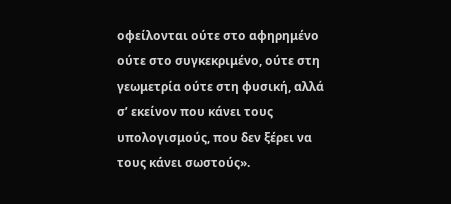οφείλονται ούτε στο αφηρημένο ούτε στο συγκεκριμένο, ούτε στη γεωμετρία ούτε στη φυσική, αλλά σ’ εκείνον που κάνει τους υπολογισμούς, που δεν ξέρει να τους κάνει σωστούς».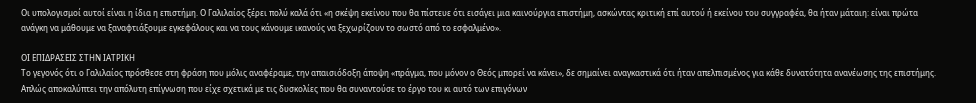Οι υπολογισμοί αυτοί είναι η ίδια η επιστήμη. Ο Γαλιλαίος ξέρει πολύ καλά ότι «η σκέψη εκείνου που θα πίστευε ότι εισάγει μια καινούργια επιστήμη, ασκώντας κριτική επί αυτού ή εκείνου του συγγραφέα, θα ήταν μάταιη: είναι πρώτα ανάγκη να μάθουμε να ξαναφτιάξουμε εγκεφάλους και να τους κάνουμε ικανούς να ξεχωρίζουν το σωστό από το εσφαλμένο».

ΟΙ ΕΠΙΔΡΑΣΕΙΣ ΣΤΗΝ ΙΑΤΡΙΚΗ
Το γεγονός ότι ο Γαλιλαίος πρόσθεσε στη φράση που μόλις αναφέραμε, την απαισιόδοξη άποψη «πράγμα, που μόνον ο Θεός μπορεί να κάνει», δε σημαίνει αναγκαστικά ότι ήταν απελπισμένος για κάθε δυνατότητα ανανέωσης της επιστήμης. Απλώς αποκαλύπτει την απόλυτη επίγνωση που είχε σχετικά με τις δυσκολίες που θα συναντούσε το έργο του κι αυτό των επιγόνων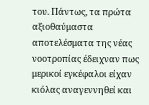του. Πάντως, τα πρώτα αξιοθαύμαστα αποτελέσματα της νέας νοοτροπίας έδειχναν πως μερικοί εγκέφαλοι είχαν κιόλας αναγεννηθεί και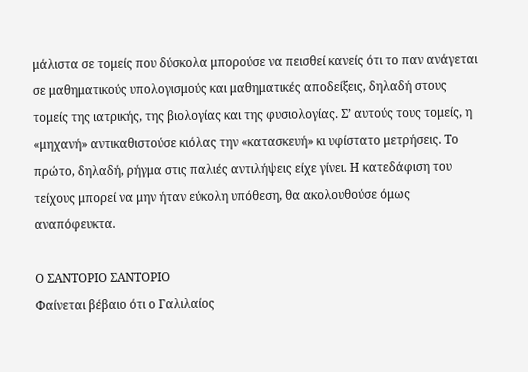μάλιστα σε τομείς που δύσκολα μπορούσε να πεισθεί κανείς ότι το παν ανάγεται σε μαθηματικούς υπολογισμούς και μαθηματικές αποδείξεις, δηλαδή στους τομείς της ιατρικής, της βιολογίας και της φυσιολογίας. Σ’ αυτούς τους τομείς, η «μηχανή» αντικαθιστούσε κιόλας την «κατασκευή» κι υφίστατο μετρήσεις. Το πρώτο, δηλαδή, ρήγμα στις παλιές αντιλήψεις είχε γίνει. Η κατεδάφιση του τείχους μπορεί να μην ήταν εύκολη υπόθεση, θα ακολουθούσε όμως αναπόφευκτα.

Ο ΣΑΝΤΟΡΙΟ ΣΑΝΤΟΡΙΟ
Φαίνεται βέβαιο ότι ο Γαλιλαίος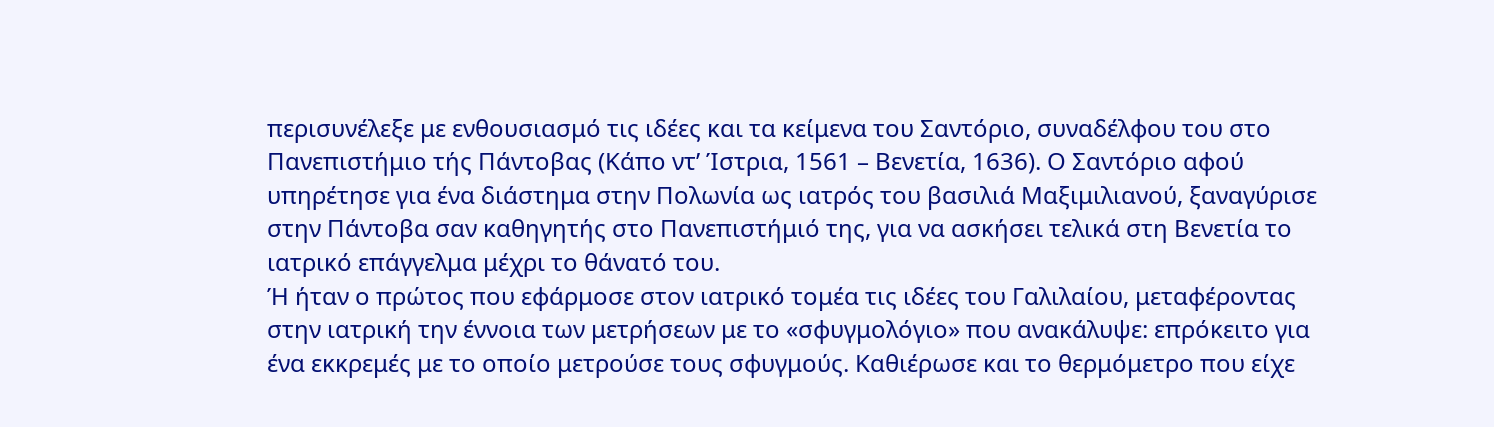περισυνέλεξε με ενθουσιασμό τις ιδέες και τα κείμενα του Σαντόριο, συναδέλφου του στο Πανεπιστήμιο τής Πάντοβας (Κάπο ντ’ Ίστρια, 1561 – Βενετία, 1636). Ο Σαντόριο αφού υπηρέτησε για ένα διάστημα στην Πολωνία ως ιατρός του βασιλιά Μαξιμιλιανού, ξαναγύρισε στην Πάντοβα σαν καθηγητής στο Πανεπιστήμιό της, για να ασκήσει τελικά στη Βενετία το ιατρικό επάγγελμα μέχρι το θάνατό του.
Ή ήταν ο πρώτος που εφάρμοσε στον ιατρικό τομέα τις ιδέες του Γαλιλαίου, μεταφέροντας στην ιατρική την έννοια των μετρήσεων με το «σφυγμολόγιο» που ανακάλυψε: επρόκειτο για ένα εκκρεμές με το οποίο μετρούσε τους σφυγμούς. Καθιέρωσε και το θερμόμετρο που είχε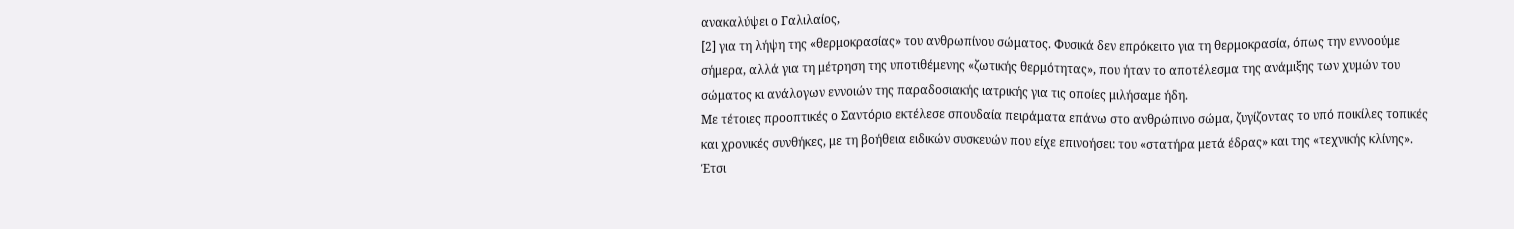ανακαλύψει ο Γαλιλαίος,
[2] για τη λήψη της «θερμοκρασίας» του ανθρωπίνου σώματος. Φυσικά δεν επρόκειτο για τη θερμοκρασία, όπως την εννοούμε σήμερα, αλλά για τη μέτρηση της υποτιθέμενης «ζωτικής θερμότητας», που ήταν το αποτέλεσμα της ανάμιξης των χυμών του σώματος κι ανάλογων εννοιών της παραδοσιακής ιατρικής για τις οποίες μιλήσαμε ήδη.
Με τέτοιες προοπτικές ο Σαντόριο εκτέλεσε σπουδαία πειράματα επάνω στο ανθρώπινο σώμα, ζυγίζοντας το υπό ποικίλες τοπικές και χρονικές συνθήκες, με τη βοήθεια ειδικών συσκευών που είχε επινοήσει: του «στατήρα μετά έδρας» και της «τεχνικής κλίνης». Έτσι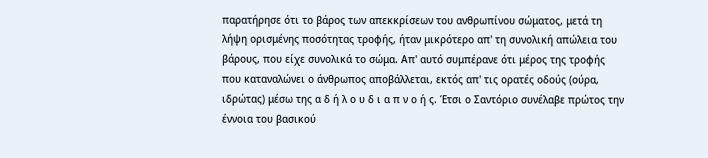παρατήρησε ότι το βάρος των απεκκρίσεων του ανθρωπίνου σώματος, μετά τη λήψη ορισμένης ποσότητας τροφής, ήταν μικρότερο απ' τη συνολική απώλεια του βάρους, που είχε συνολικά το σώμα. Απ' αυτό συμπέρανε ότι μέρος της τροφής που καταναλώνει ο άνθρωπος αποβάλλεται, εκτός απ' τις ορατές οδούς (ούρα, ιδρώτας) μέσω της α δ ή λ ο υ δ ι α π ν ο ή ς. Έτσι ο Σαντόριο συνέλαβε πρώτος την έννοια του βασικού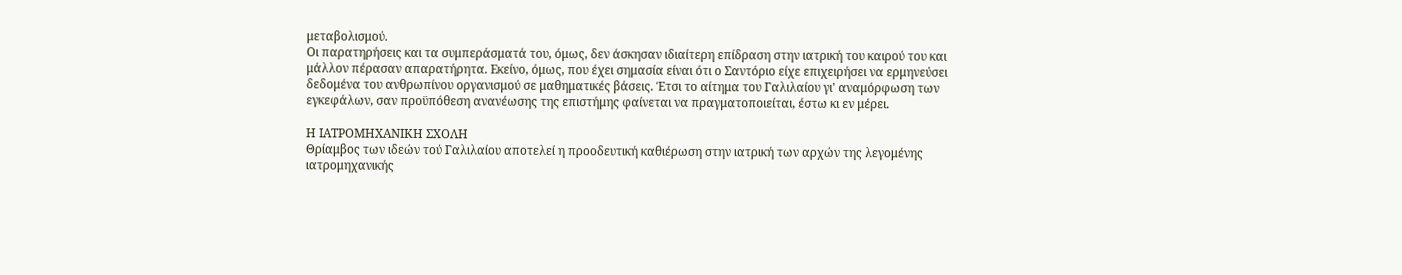μεταβολισμού.
Οι παρατηρήσεις και τα συμπεράσματά του, όμως, δεν άσκησαν ιδιαίτερη επίδραση στην ιατρική του καιρού του και μάλλον πέρασαν απαρατήρητα. Εκείνο, όμως, που έχει σημασία είναι ότι ο Σαντόριο είχε επιχειρήσει να ερμηνεύσει δεδομένα του ανθρωπίνου οργανισμού σε μαθηματικές βάσεις. Έτσι το αίτημα του Γαλιλαίου γι' αναμόρφωση των εγκεφάλων, σαν προϋπόθεση ανανέωσης της επιστήμης φαίνεται να πραγματοποιείται, έστω κι εν μέρει.

Η ΙΑΤΡΟΜΗΧΑΝΙΚΗ ΣΧΟΛΗ
Θρίαμβος των ιδεών τού Γαλιλαίου αποτελεί η προοδευτική καθιέρωση στην ιατρική των αρχών της λεγομένης ιατρομηχανικής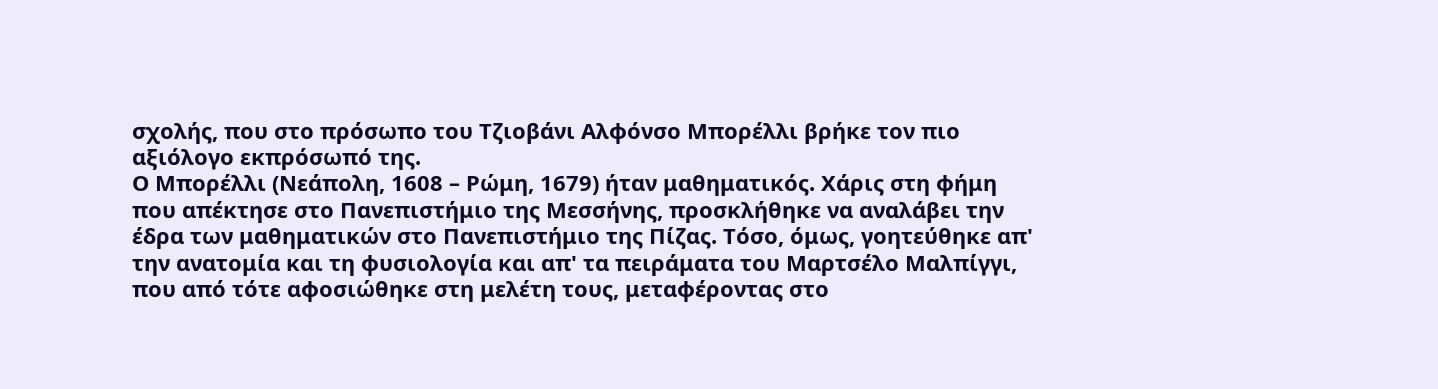σχολής, που στο πρόσωπο του Τζιοβάνι Αλφόνσο Μπορέλλι βρήκε τον πιο αξιόλογο εκπρόσωπό της.
Ο Μπορέλλι (Νεάπολη, 1608 – Ρώμη, 1679) ήταν μαθηματικός. Χάρις στη φήμη που απέκτησε στο Πανεπιστήμιο της Μεσσήνης, προσκλήθηκε να αναλάβει την έδρα των μαθηματικών στο Πανεπιστήμιο της Πίζας. Τόσο, όμως, γοητεύθηκε απ' την ανατομία και τη φυσιολογία και απ' τα πειράματα του Μαρτσέλο Μαλπίγγι, που από τότε αφοσιώθηκε στη μελέτη τους, μεταφέροντας στο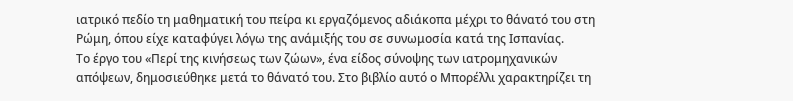ιατρικό πεδίο τη μαθηματική του πείρα κι εργαζόμενος αδιάκοπα μέχρι το θάνατό του στη Ρώμη, όπου είχε καταφύγει λόγω της ανάμιξής του σε συνωμοσία κατά της Ισπανίας.
Το έργο του «Περί της κινήσεως των ζώων», ένα είδος σύνοψης των ιατρομηχανικών απόψεων, δημοσιεύθηκε μετά το θάνατό του. Στο βιβλίο αυτό ο Μπορέλλι χαρακτηρίζει τη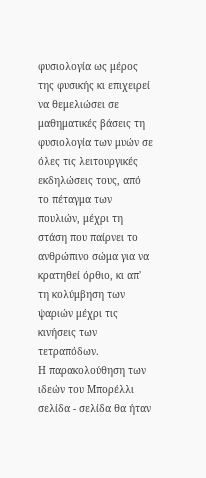φυσιολογία ως μέρος της φυσικής κι επιχειρεί να θεμελιώσει σε μαθηματικές βάσεις τη φυσιολογία των μυών σε όλες τις λειτουργικές εκδηλώσεις τους, από το πέταγμα των πουλιών, μέχρι τη στάση που παίρνει το ανθρώπινο σώμα για να κρατηθεί όρθιο, κι απ' τη κολύμβηση των ψαριών μέχρι τις κινήσεις των τετραπόδων.
Η παρακολούθηση των ιδεών του Μπορέλλι σελίδα - σελίδα θα ήταν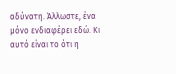αδύνατη. Άλλωστε, ένα μόνο ενδιαφέρει εδώ. Κι αυτό είναι το ότι η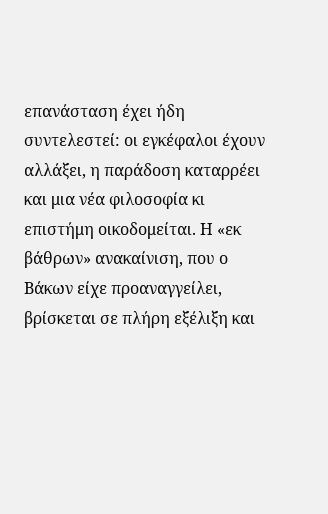επανάσταση έχει ήδη συντελεστεί: οι εγκέφαλοι έχουν αλλάξει, η παράδοση καταρρέει και μια νέα φιλοσοφία κι επιστήμη οικοδομείται. Η «εκ βάθρων» ανακαίνιση, που ο Βάκων είχε προαναγγείλει, βρίσκεται σε πλήρη εξέλιξη και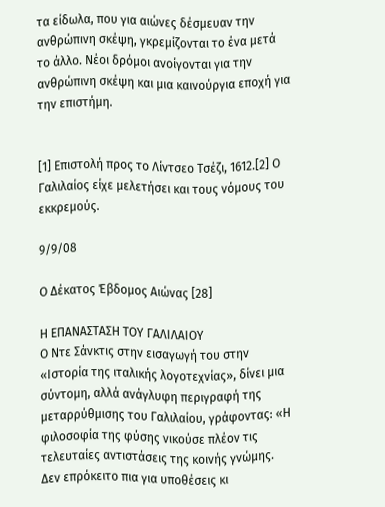τα είδωλα, που για αιώνες δέσμευαν την ανθρώπινη σκέψη, γκρεμίζονται το ένα μετά το άλλο. Νέοι δρόμοι ανοίγονται για την ανθρώπινη σκέψη και μια καινούργια εποχή για την επιστήμη.


[1] Επιστολή προς το Λίντσεο Τσέζι, 1612.[2] Ο Γαλιλαίος είχε μελετήσει και τους νόμους του εκκρεμούς.

9/9/08

Ο Δέκατος Έβδομος Αιώνας [28]

Η ΕΠΑΝΑΣΤΑΣΗ ΤΟΥ ΓΑΛΙΛΑΙΟΥ
Ο Ντε Σάνκτις στην εισαγωγή του στην «Ιστορία της ιταλικής λογοτεχνίας», δίνει μια σύντομη, αλλά ανάγλυφη περιγραφή της μεταρρύθμισης του Γαλιλαίου, γράφοντας: «Η φιλοσοφία της φύσης νικούσε πλέον τις τελευταίες αντιστάσεις της κοινής γνώμης. Δεν επρόκειτο πια για υποθέσεις κι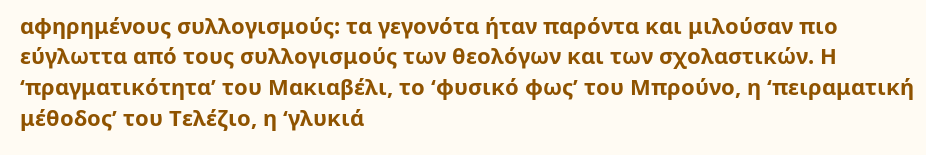αφηρημένους συλλογισμούς: τα γεγονότα ήταν παρόντα και μιλούσαν πιο εύγλωττα από τους συλλογισμούς των θεολόγων και των σχολαστικών. Η ‘πραγματικότητα’ του Μακιαβέλι, το ‘φυσικό φως’ του Μπρούνο, η ‘πειραματική μέθοδος’ του Τελέζιο, η ‘γλυκιά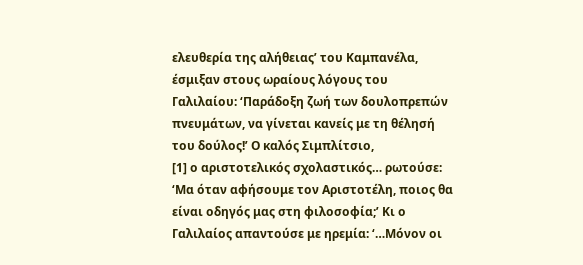ελευθερία της αλήθειας’ του Καμπανέλα, έσμιξαν στους ωραίους λόγους του Γαλιλαίου: ‘Παράδοξη ζωή των δουλοπρεπών πνευμάτων, να γίνεται κανείς με τη θέλησή του δούλος!’ Ο καλός Σιμπλίτσιο,
[1] ο αριστοτελικός σχολαστικός… ρωτούσε: ‘Μα όταν αφήσουμε τον Αριστοτέλη, ποιος θα είναι οδηγός μας στη φιλοσοφία;’ Κι ο Γαλιλαίος απαντούσε με ηρεμία: ‘…Μόνον οι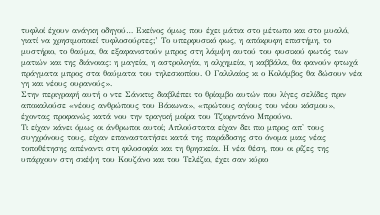τυφλοί έχουν ανάγκη οδηγού… Εκείνος όμως που έχει μάτια στο μέτωπο και στο μυαλό, γιατί να χρησιμοποιεί τυφλοσούρτες;’ Το υπερφυσικό φως, η απόκρυφη επιστήμη, το μυστήριο, το θαύμα, θα εξαφανιστούν μπρος στη λάμψη αυτού του φυσικού φωτός των ματιών και της διάνοιας: η μαγεία, η αστρολογία, η αλχημεία, η καββάλα, θα φανούν φτωχά πράγματα μπρος στα θαύματα του τηλεσκοπίου. Ο Γαλιλαίος κι ο Κολόμβος θα δώσουν νέα γη και νέους ουρανούς».
Στην περιγραφή αυτή ο ντε Σάνκτις διαβλέπει το θρίαμβο αυτών που λίγες σελίδες πριν αποκαλούσε «νέους ανθρώπους του Βάκωνα», «πρώτους αγίους του νέου κόσμου», έχοντας προφανώς κατά νου την τραγική μοίρα του Τζιορντάνο Μπρούνο.
Τι είχαν κάνει όμως οι άνθρωποι αυτοί; Απλούστατα είχαν δει πιο μπρος απ' τους συγχρόνους τους, είχαν επαναστατήσει κατά της παράδοσης στο όνομα μιας νέας τοποθέτησης απέναντι στη φιλοσοφία και τη θρησκεία. Η νέα θέση, που οι ρίζες της υπάρχουν στη σκέψη του Κουζάνο και του Τελέζιο, έχει σαν κύριο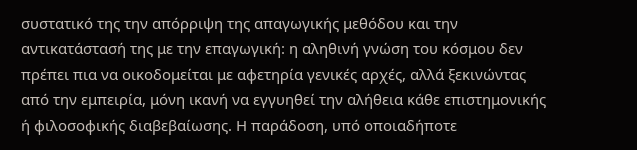συστατικό της την απόρριψη της απαγωγικής μεθόδου και την αντικατάστασή της με την επαγωγική: η αληθινή γνώση του κόσμου δεν πρέπει πια να οικοδομείται με αφετηρία γενικές αρχές, αλλά ξεκινώντας από την εμπειρία, μόνη ικανή να εγγυηθεί την αλήθεια κάθε επιστημονικής ή φιλοσοφικής διαβεβαίωσης. Η παράδοση, υπό οποιαδήποτε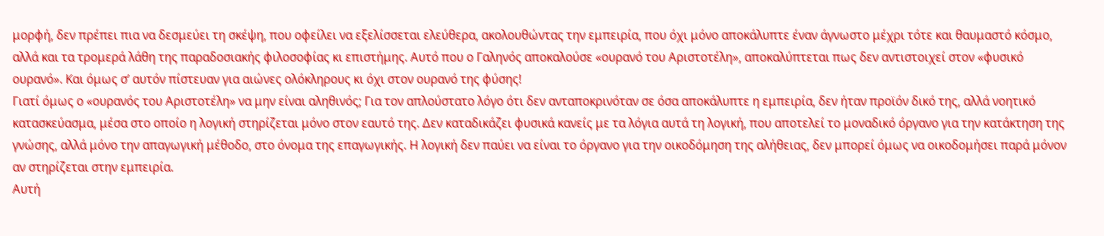μορφή, δεν πρέπει πια να δεσμεύει τη σκέψη, που οφείλει να εξελίσσεται ελεύθερα, ακολουθώντας την εμπειρία, που όχι μόνο αποκάλυπτε έναν άγνωστο μέχρι τότε και θαυμαστό κόσμο, αλλά και τα τρομερά λάθη της παραδοσιακής φιλοσοφίας κι επιστήμης. Αυτό που ο Γαληνός αποκαλούσε «ουρανό του Αριστοτέλη», αποκαλύπτεται πως δεν αντιστοιχεί στον «φυσικό ουρανό». Και όμως σ’ αυτόν πίστευαν για αιώνες ολόκληρους κι όχι στον ουρανό της φύσης!
Γιατί όμως ο «ουρανός του Αριστοτέλη» να μην είναι αληθινός; Για τον απλούστατο λόγο ότι δεν ανταποκρινόταν σε όσα αποκάλυπτε η εμπειρία, δεν ήταν προϊόν δικό της, αλλά νοητικό κατασκεύασμα, μέσα στο οποίο η λογική στηρίζεται μόνο στον εαυτό της. Δεν καταδικάζει φυσικά κανείς με τα λόγια αυτά τη λογική, που αποτελεί το μοναδικό όργανο για την κατάκτηση της γνώσης, αλλά μόνο την απαγωγική μέθοδο, στο όνομα της επαγωγικής. Η λογική δεν παύει να είναι το όργανο για την οικοδόμηση της αλήθειας, δεν μπορεί όμως να οικοδομήσει παρά μόνον αν στηρίζεται στην εμπειρία.
Αυτή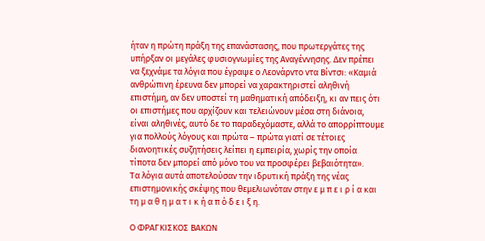ήταν η πρώτη πράξη της επανάστασης, που πρωτεργάτες της υπήρξαν οι μεγάλες φυσιογνωμίες της Αναγέννησης. Δεν πρέπει να ξεχνάμε τα λόγια που έγραψε ο Λεονάρντο ντα Βίντσι: «Καμιά ανθρώπινη έρευνα δεν μπορεί να χαρακτηριστεί αληθινή επιστήμη, αν δεν υποστεί τη μαθηματική απόδειξη, κι αν πεις ότι οι επιστήμες που αρχίζουν και τελειώνουν μέσα στη διάνοια, είναι αληθινές, αυτό δε το παραδεχόμαστε, αλλά το απορρίπτουμε για πολλούς λόγους και πρώτα – πρώτα γιατί σε τέτοιες διανοητικές συζητήσεις λείπει η εμπειρία, χωρίς την οποία τίποτα δεν μπορεί από μόνο του να προσφέρει βεβαιότητα».
Τα λόγια αυτά αποτελούσαν την ιδρυτική πράξη της νέας επιστημονικής σκέψης που θεμελιωνόταν στην ε μ π ε ι ρ ί α και τη μ α θ η μ α τ ι κ ή α π ό δ ε ι ξ η.

Ο ΦΡΑΓΚΙΣΚΟΣ ΒΑΚΩΝ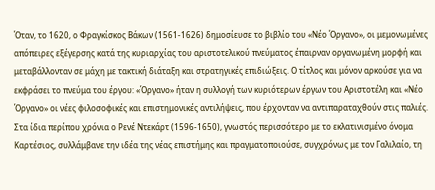Όταν, το 1620, ο Φραγκίσκος Βάκων (1561-1626) δημοσίευσε το βιβλίο του «Νέο Όργανο», οι μεμονωμένες απόπειρες εξέγερσης κατά της κυριαρχίας του αριστοτελικού πνεύματος έπαιρναν οργανωμένη μορφή και μεταβάλλονταν σε μάχη με τακτική διάταξη και στρατηγικές επιδιώξεις. Ο τίτλος και μόνον αρκούσε για να εκφράσει το πνεύμα του έργου: «Όργανο» ήταν η συλλογή των κυριότερων έργων του Αριστοτέλη και «Νέο Όργανο» οι νέες φιλοσοφικές και επιστημονικές αντιλήψεις, που έρχονταν να αντιπαραταχθούν στις παλιές. Στα ίδια περίπου χρόνια ο Ρενέ Ντεκάρτ (1596-1650), γνωστός περισσότερο με το εκλατινισμένο όνομα Καρτέσιος, συλλάμβανε την ιδέα της νέας επιστήμης και πραγματοποιούσε, συγχρόνως με τον Γαλιλαίο, τη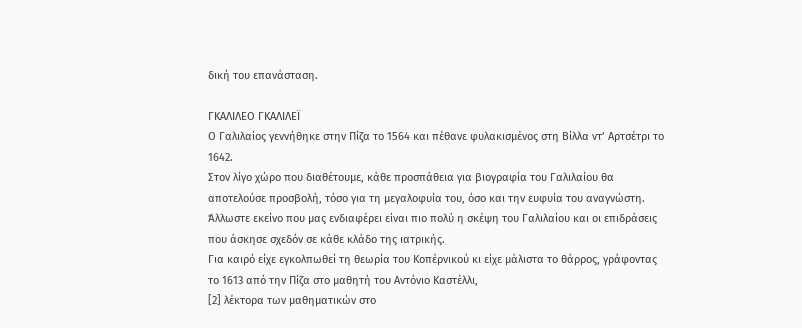δική του επανάσταση.

ΓΚΑΛΙΛΕΟ ΓΚΑΛΙΛΕΪ
Ο Γαλιλαίος γεννήθηκε στην Πίζα το 1564 και πέθανε φυλακισμένος στη Βίλλα ντ’ Αρτσέτρι το 1642.
Στον λίγο χώρο που διαθέτουμε, κάθε προσπάθεια για βιογραφία του Γαλιλαίου θα αποτελούσε προσβολή, τόσο για τη μεγαλοφυία του, όσο και την ευφυία του αναγνώστη. Άλλωστε εκείνο που μας ενδιαφέρει είναι πιο πολύ η σκέψη του Γαλιλαίου και οι επιδράσεις που άσκησε σχεδόν σε κάθε κλάδο της ιατρικής.
Για καιρό είχε εγκολπωθεί τη θεωρία του Κοπέρνικού κι είχε μάλιστα το θάρρος, γράφοντας το 1613 από την Πίζα στο μαθητή του Αντόνιο Καστέλλι,
[2] λέκτορα των μαθηματικών στο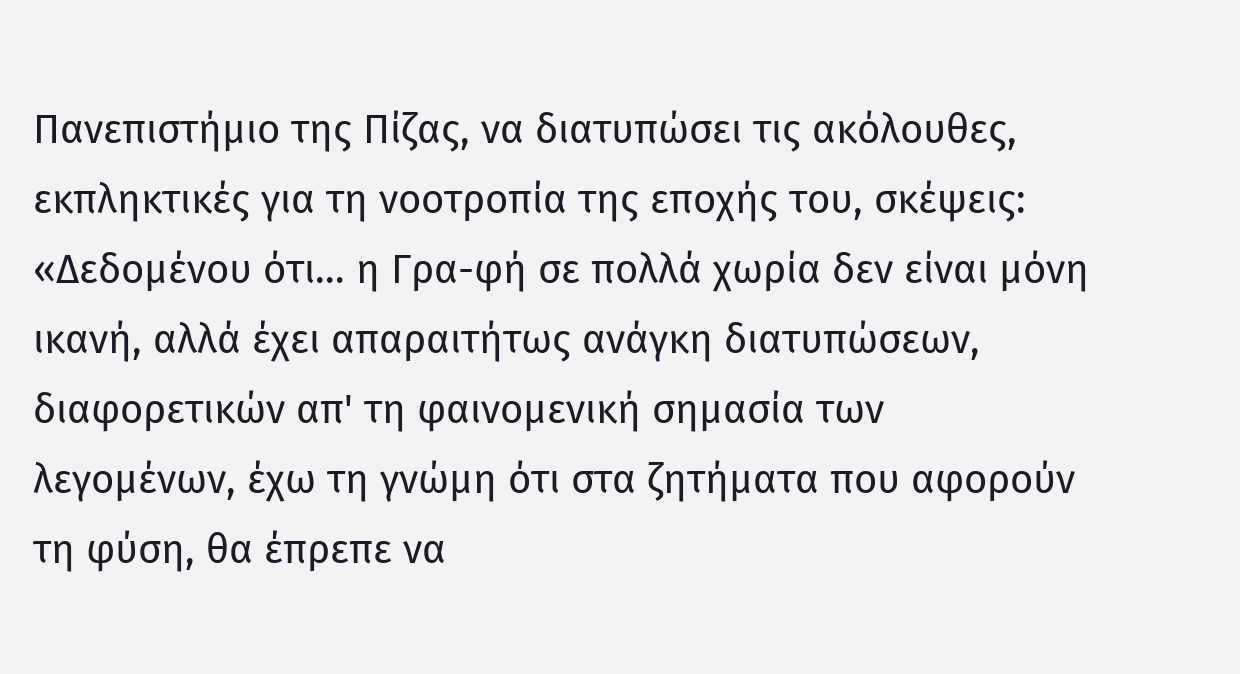Πανεπιστήμιο της Πίζας, να διατυπώσει τις ακόλουθες, εκπληκτικές για τη νοοτροπία της εποχής του, σκέψεις: «Δεδομένου ότι… η Γρα-φή σε πολλά χωρία δεν είναι μόνη ικανή, αλλά έχει απαραιτήτως ανάγκη διατυπώσεων, διαφορετικών απ' τη φαινομενική σημασία των λεγομένων, έχω τη γνώμη ότι στα ζητήματα που αφορούν τη φύση, θα έπρεπε να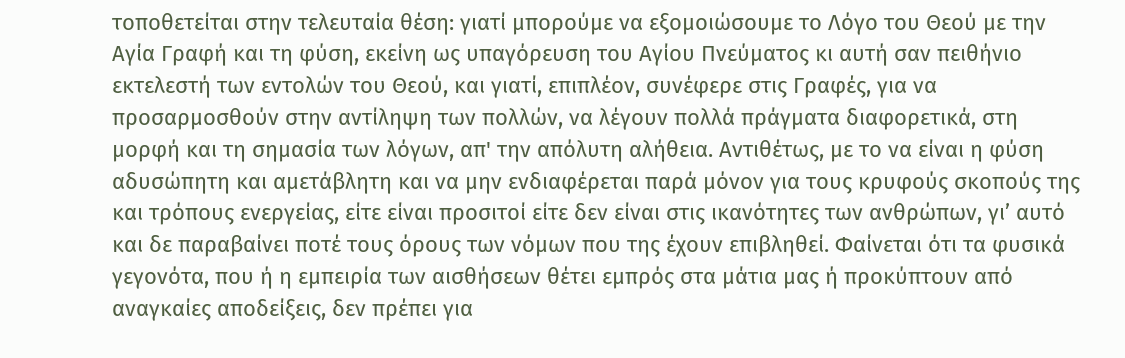τοποθετείται στην τελευταία θέση: γιατί μπορούμε να εξομοιώσουμε το Λόγο του Θεού με την Αγία Γραφή και τη φύση, εκείνη ως υπαγόρευση του Αγίου Πνεύματος κι αυτή σαν πειθήνιο εκτελεστή των εντολών του Θεού, και γιατί, επιπλέον, συνέφερε στις Γραφές, για να προσαρμοσθούν στην αντίληψη των πολλών, να λέγουν πολλά πράγματα διαφορετικά, στη μορφή και τη σημασία των λόγων, απ' την απόλυτη αλήθεια. Αντιθέτως, με το να είναι η φύση αδυσώπητη και αμετάβλητη και να μην ενδιαφέρεται παρά μόνον για τους κρυφούς σκοπούς της και τρόπους ενεργείας, είτε είναι προσιτοί είτε δεν είναι στις ικανότητες των ανθρώπων, γι’ αυτό και δε παραβαίνει ποτέ τους όρους των νόμων που της έχουν επιβληθεί. Φαίνεται ότι τα φυσικά γεγονότα, που ή η εμπειρία των αισθήσεων θέτει εμπρός στα μάτια μας ή προκύπτουν από αναγκαίες αποδείξεις, δεν πρέπει για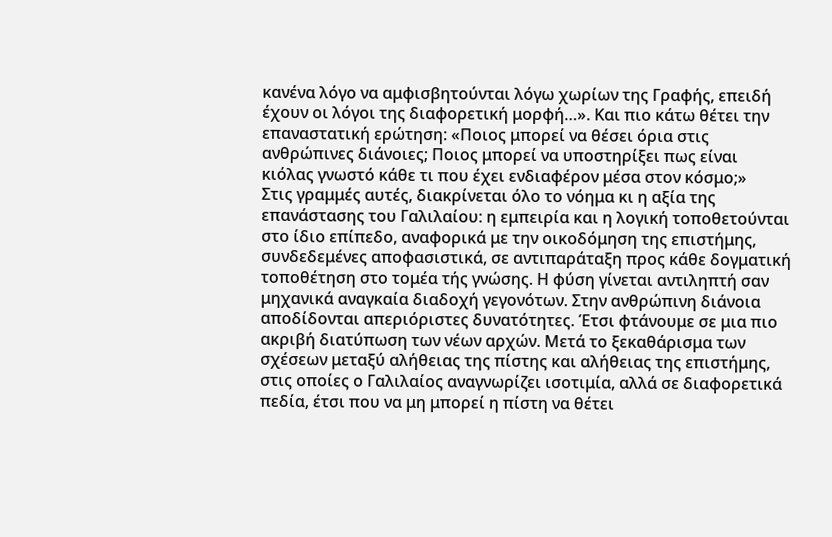κανένα λόγο να αμφισβητούνται λόγω χωρίων της Γραφής, επειδή έχουν οι λόγοι της διαφορετική μορφή…». Και πιο κάτω θέτει την επαναστατική ερώτηση: «Ποιος μπορεί να θέσει όρια στις ανθρώπινες διάνοιες; Ποιος μπορεί να υποστηρίξει πως είναι κιόλας γνωστό κάθε τι που έχει ενδιαφέρον μέσα στον κόσμο;»
Στις γραμμές αυτές, διακρίνεται όλο το νόημα κι η αξία της επανάστασης του Γαλιλαίου: η εμπειρία και η λογική τοποθετούνται στο ίδιο επίπεδο, αναφορικά με την οικοδόμηση της επιστήμης, συνδεδεμένες αποφασιστικά, σε αντιπαράταξη προς κάθε δογματική τοποθέτηση στο τομέα τής γνώσης. Η φύση γίνεται αντιληπτή σαν μηχανικά αναγκαία διαδοχή γεγονότων. Στην ανθρώπινη διάνοια αποδίδονται απεριόριστες δυνατότητες. Έτσι φτάνουμε σε μια πιο ακριβή διατύπωση των νέων αρχών. Μετά το ξεκαθάρισμα των σχέσεων μεταξύ αλήθειας της πίστης και αλήθειας της επιστήμης, στις οποίες ο Γαλιλαίος αναγνωρίζει ισοτιμία, αλλά σε διαφορετικά πεδία, έτσι που να μη μπορεί η πίστη να θέτει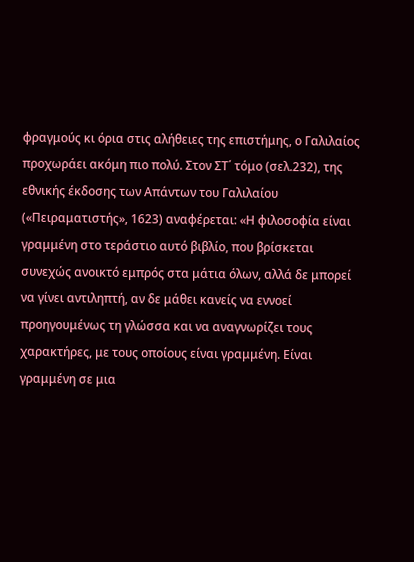φραγμούς κι όρια στις αλήθειες της επιστήμης, ο Γαλιλαίος προχωράει ακόμη πιο πολύ. Στον ΣΤ΄ τόμο (σελ.232), της εθνικής έκδοσης των Απάντων του Γαλιλαίου («Πειραματιστής», 1623) αναφέρεται: «Η φιλοσοφία είναι γραμμένη στο τεράστιο αυτό βιβλίο, που βρίσκεται συνεχώς ανοικτό εμπρός στα μάτια όλων, αλλά δε μπορεί να γίνει αντιληπτή, αν δε μάθει κανείς να εννοεί προηγουμένως τη γλώσσα και να αναγνωρίζει τους χαρακτήρες, με τους οποίους είναι γραμμένη. Είναι γραμμένη σε μια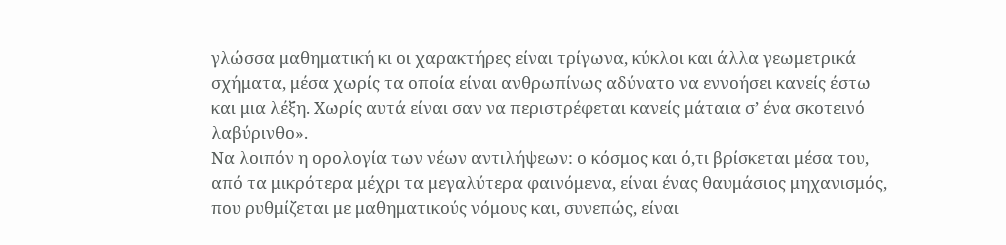γλώσσα μαθηματική κι οι χαρακτήρες είναι τρίγωνα, κύκλοι και άλλα γεωμετρικά σχήματα, μέσα χωρίς τα οποία είναι ανθρωπίνως αδύνατο να εννοήσει κανείς έστω και μια λέξη. Χωρίς αυτά είναι σαν να περιστρέφεται κανείς μάταια σ’ ένα σκοτεινό λαβύρινθο».
Να λοιπόν η ορολογία των νέων αντιλήψεων: ο κόσμος και ό,τι βρίσκεται μέσα του, από τα μικρότερα μέχρι τα μεγαλύτερα φαινόμενα, είναι ένας θαυμάσιος μηχανισμός, που ρυθμίζεται με μαθηματικούς νόμους και, συνεπώς, είναι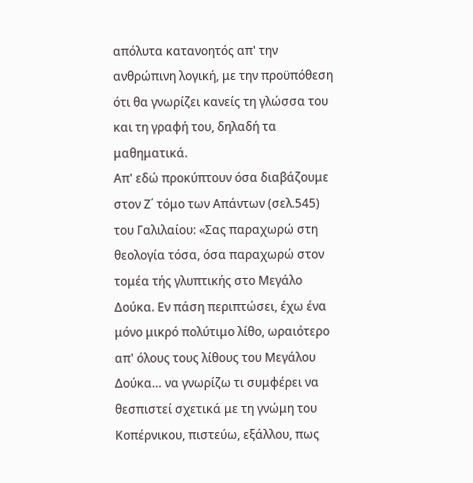απόλυτα κατανοητός απ' την ανθρώπινη λογική, με την προϋπόθεση ότι θα γνωρίζει κανείς τη γλώσσα του και τη γραφή του, δηλαδή τα μαθηματικά.
Απ' εδώ προκύπτουν όσα διαβάζουμε στον Ζ΄ τόμο των Απάντων (σελ.545) του Γαλιλαίου: «Σας παραχωρώ στη θεολογία τόσα, όσα παραχωρώ στον τομέα τής γλυπτικής στο Μεγάλο Δούκα. Εν πάση περιπτώσει, έχω ένα μόνο μικρό πολύτιμο λίθο, ωραιότερο απ' όλους τους λίθους του Μεγάλου Δούκα… να γνωρίζω τι συμφέρει να θεσπιστεί σχετικά με τη γνώμη του Κοπέρνικου, πιστεύω, εξάλλου, πως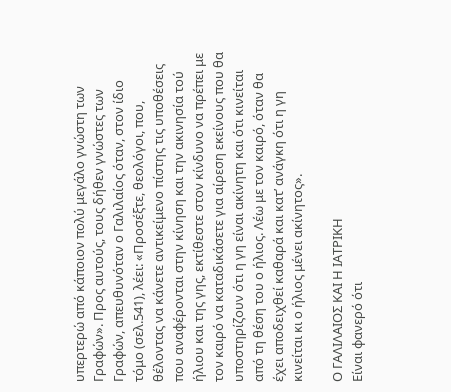υπερτερώ από κάποιον πολύ μεγάλο γνώστη των Γραφών». Προς αυτούς, τους δήθεν γνώστες των Γραφών, απευθυνόταν ο Γαλιλαίος όταν, στον ίδιο τόμο (σελ.541), λέει: «Προσέξτε, θεολόγοι, που, θέλοντας να κάνετε αντικείμενο πίστης τις υποθέσεις που αναφέρονται στην κίνηση και την ακινησία τού ήλιου και της γης, εκτίθεστε στον κίνδυνο να πρέπει με τον καιρό να καταδικάσετε για αίρεση εκείνους που θα υποστηρίζουν ότι η γη είναι ακίνητη και ότι κινείται από τη θέση του ο ήλιος. Λέω με τον καιρό, όταν θα έχει αποδειχθεί καθαρά και κατ’ ανάγκη ότι η γη κινείται κι ο ήλιος μένει ακίνητος».

Ο ΓΑΛΙΛΑΙΟΣ ΚΑΙ Η ΙΑΤΡΙΚΗ
Είναι φανερό ότι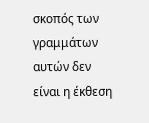σκοπός των γραμμάτων αυτών δεν είναι η έκθεση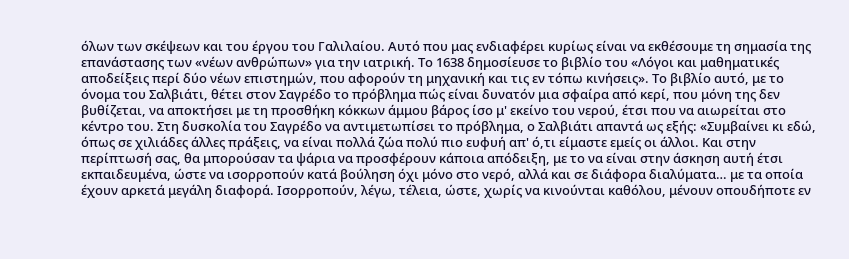όλων των σκέψεων και του έργου του Γαλιλαίου. Αυτό που μας ενδιαφέρει κυρίως είναι να εκθέσουμε τη σημασία της επανάστασης των «νέων ανθρώπων» για την ιατρική. Το 1638 δημοσίευσε το βιβλίο του «Λόγοι και μαθηματικές αποδείξεις περί δύο νέων επιστημών, που αφορούν τη μηχανική και τις εν τόπω κινήσεις». Το βιβλίο αυτό, με το όνομα του Σαλβιάτι, θέτει στον Σαγρέδο το πρόβλημα πώς είναι δυνατόν μια σφαίρα από κερί, που μόνη της δεν βυθίζεται, να αποκτήσει με τη προσθήκη κόκκων άμμου βάρος ίσο μ' εκείνο του νερού, έτσι που να αιωρείται στο κέντρο του. Στη δυσκολία του Σαγρέδο να αντιμετωπίσει το πρόβλημα, ο Σαλβιάτι απαντά ως εξής: «Συμβαίνει κι εδώ, όπως σε χιλιάδες άλλες πράξεις, να είναι πολλά ζώα πολύ πιο ευφυή απ' ό,τι είμαστε εμείς οι άλλοι. Και στην περίπτωσή σας, θα μπορούσαν τα ψάρια να προσφέρουν κάποια απόδειξη, με το να είναι στην άσκηση αυτή έτσι εκπαιδευμένα, ώστε να ισορροπούν κατά βούληση όχι μόνο στο νερό, αλλά και σε διάφορα διαλύματα… με τα οποία έχουν αρκετά μεγάλη διαφορά. Ισορροπούν, λέγω, τέλεια, ώστε, χωρίς να κινούνται καθόλου, μένουν οπουδήποτε εν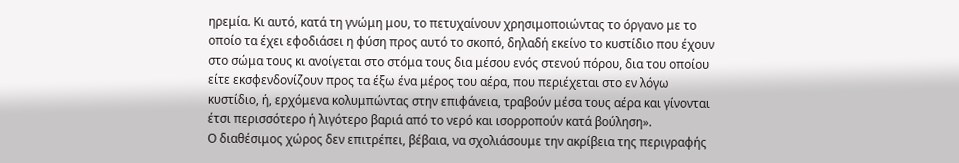ηρεμία. Κι αυτό, κατά τη γνώμη μου, το πετυχαίνουν χρησιμοποιώντας το όργανο με το οποίο τα έχει εφοδιάσει η φύση προς αυτό το σκοπό, δηλαδή εκείνο το κυστίδιο που έχουν στο σώμα τους κι ανοίγεται στο στόμα τους δια μέσου ενός στενού πόρου, δια του οποίου είτε εκσφενδονίζουν προς τα έξω ένα μέρος του αέρα, που περιέχεται στο εν λόγω κυστίδιο, ή, ερχόμενα κολυμπώντας στην επιφάνεια, τραβούν μέσα τους αέρα και γίνονται έτσι περισσότερο ή λιγότερο βαριά από το νερό και ισορροπούν κατά βούληση».
Ο διαθέσιμος χώρος δεν επιτρέπει, βέβαια, να σχολιάσουμε την ακρίβεια της περιγραφής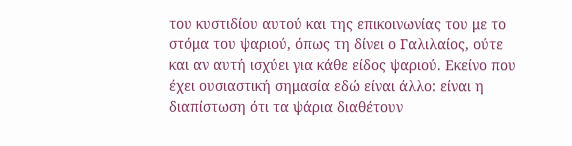του κυστιδίου αυτού και της επικοινωνίας του με το στόμα του ψαριού, όπως τη δίνει ο Γαλιλαίος, ούτε και αν αυτή ισχύει για κάθε είδος ψαριού. Εκείνο που έχει ουσιαστική σημασία εδώ είναι άλλο: είναι η διαπίστωση ότι τα ψάρια διαθέτουν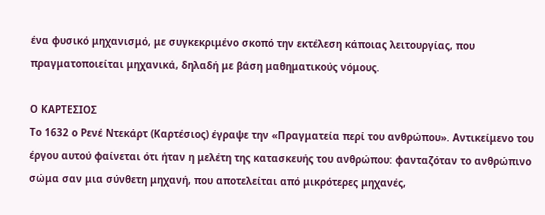ένα φυσικό μηχανισμό, με συγκεκριμένο σκοπό την εκτέλεση κάποιας λειτουργίας, που πραγματοποιείται μηχανικά, δηλαδή με βάση μαθηματικούς νόμους.

Ο ΚΑΡΤΕΣΙΟΣ
Το 1632 ο Ρενέ Ντεκάρτ (Καρτέσιος) έγραψε την «Πραγματεία περί του ανθρώπου». Αντικείμενο του έργου αυτού φαίνεται ότι ήταν η μελέτη της κατασκευής του ανθρώπου: φανταζόταν το ανθρώπινο σώμα σαν μια σύνθετη μηχανή, που αποτελείται από μικρότερες μηχανές,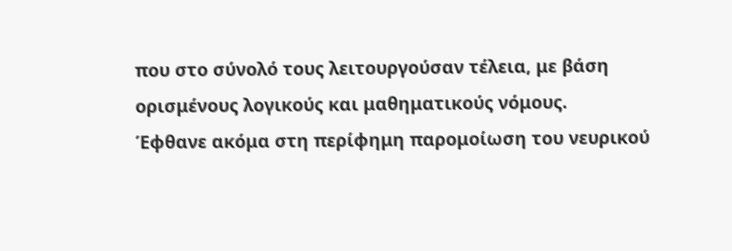που στο σύνολό τους λειτουργούσαν τέλεια, με βάση ορισμένους λογικούς και μαθηματικούς νόμους.
Έφθανε ακόμα στη περίφημη παρομοίωση του νευρικού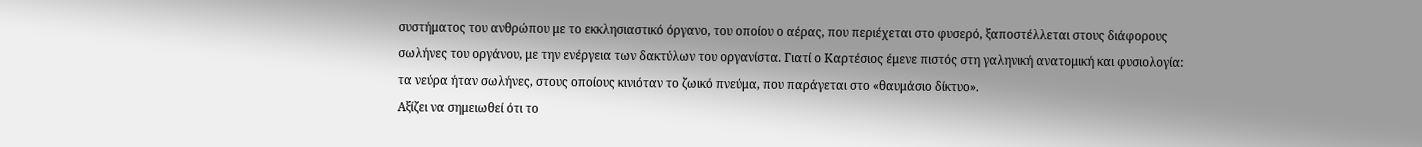συστήματος του ανθρώπου με το εκκλησιαστικό όργανο, του οποίου ο αέρας, που περιέχεται στο φυσερό, ξαποστέλλεται στους διάφορους σωλήνες του οργάνου, με την ενέργεια των δακτύλων του οργανίστα. Γιατί ο Καρτέσιος έμενε πιστός στη γαληνική ανατομική και φυσιολογία: τα νεύρα ήταν σωλήνες, στους οποίους κινιόταν το ζωικό πνεύμα, που παράγεται στο «θαυμάσιο δίκτυο».
Αξίζει να σημειωθεί ότι το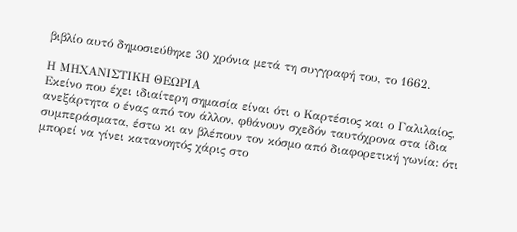βιβλίο αυτό δημοσιεύθηκε 30 χρόνια μετά τη συγγραφή του, το 1662.

Η ΜΗΧΑΝΙΣΤΙΚΗ ΘΕΩΡΙΑ
Εκείνο που έχει ιδιαίτερη σημασία είναι ότι ο Καρτέσιος και ο Γαλιλαίος, ανεξάρτητα ο ένας από τον άλλον, φθάνουν σχεδόν ταυτόχρονα στα ίδια συμπεράσματα, έστω κι αν βλέπουν τον κόσμο από διαφορετική γωνία: ότι μπορεί να γίνει κατανοητός χάρις στο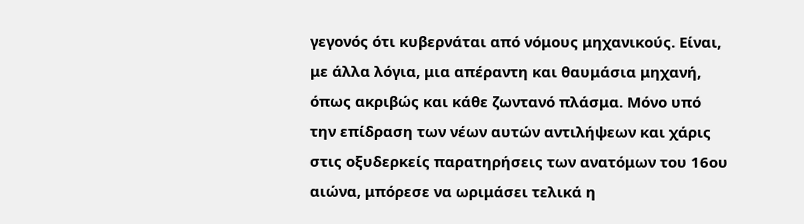γεγονός ότι κυβερνάται από νόμους μηχανικούς. Είναι, με άλλα λόγια, μια απέραντη και θαυμάσια μηχανή, όπως ακριβώς και κάθε ζωντανό πλάσμα. Μόνο υπό την επίδραση των νέων αυτών αντιλήψεων και χάρις στις οξυδερκείς παρατηρήσεις των ανατόμων του 16ου αιώνα, μπόρεσε να ωριμάσει τελικά η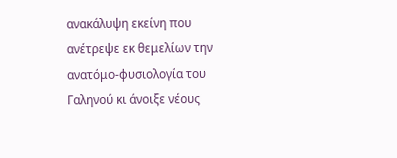ανακάλυψη εκείνη που ανέτρεψε εκ θεμελίων την ανατόμο-φυσιολογία του Γαληνού κι άνοιξε νέους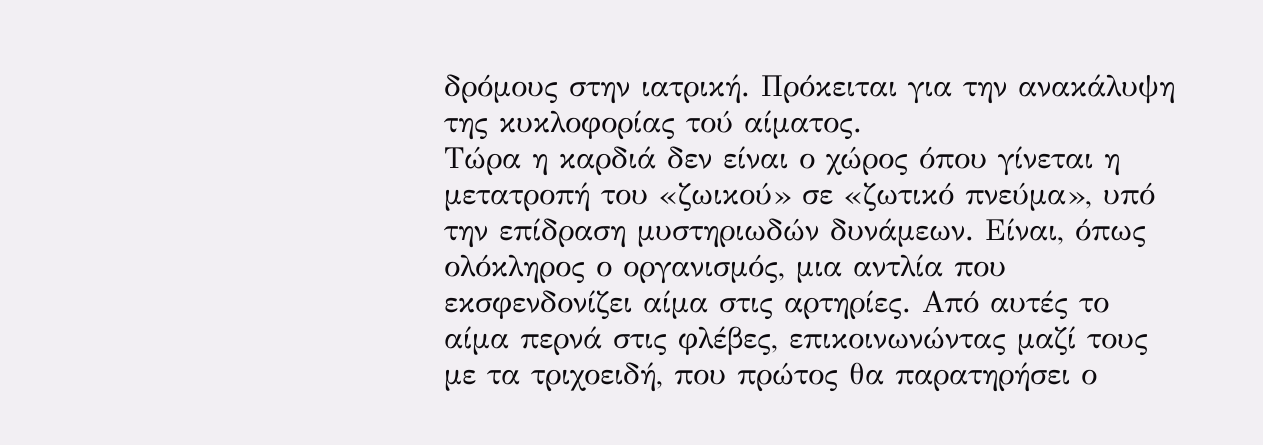δρόμους στην ιατρική. Πρόκειται για την ανακάλυψη της κυκλοφορίας τού αίματος.
Τώρα η καρδιά δεν είναι ο χώρος όπου γίνεται η μετατροπή του «ζωικού» σε «ζωτικό πνεύμα», υπό την επίδραση μυστηριωδών δυνάμεων. Είναι, όπως ολόκληρος ο οργανισμός, μια αντλία που εκσφενδονίζει αίμα στις αρτηρίες. Από αυτές το αίμα περνά στις φλέβες, επικοινωνώντας μαζί τους με τα τριχοειδή, που πρώτος θα παρατηρήσει ο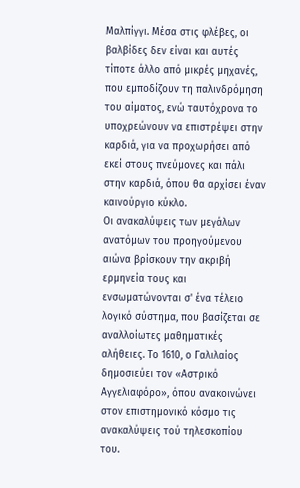Μαλπίγγι. Μέσα στις φλέβες, οι βαλβίδες δεν είναι και αυτές τίποτε άλλο από μικρές μηχανές, που εμποδίζουν τη παλινδρόμηση του αίματος, ενώ ταυτόχρονα το υποχρεώνουν να επιστρέψει στην καρδιά, για να προχωρήσει από εκεί στους πνεύμονες και πάλι στην καρδιά, όπου θα αρχίσει έναν καινούργιο κύκλο.
Οι ανακαλύψεις των μεγάλων ανατόμων του προηγούμενου αιώνα βρίσκουν την ακριβή ερμηνεία τους και ενσωματώνονται σ' ένα τέλειο λογικό σύστημα, που βασίζεται σε αναλλοίωτες μαθηματικές αλήθειες. Το 1610, ο Γαλιλαίος δημοσιεύει τον «Αστρικό Αγγελιαφόρο», όπου ανακοινώνει στον επιστημονικό κόσμο τις ανακαλύψεις τού τηλεσκοπίου του.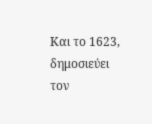Και το 1623, δημοσιεύει τον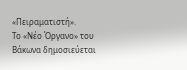«Πειραματιστή».
Το «Νέο Όργανο» του Βάκωνα δημοσιεύεται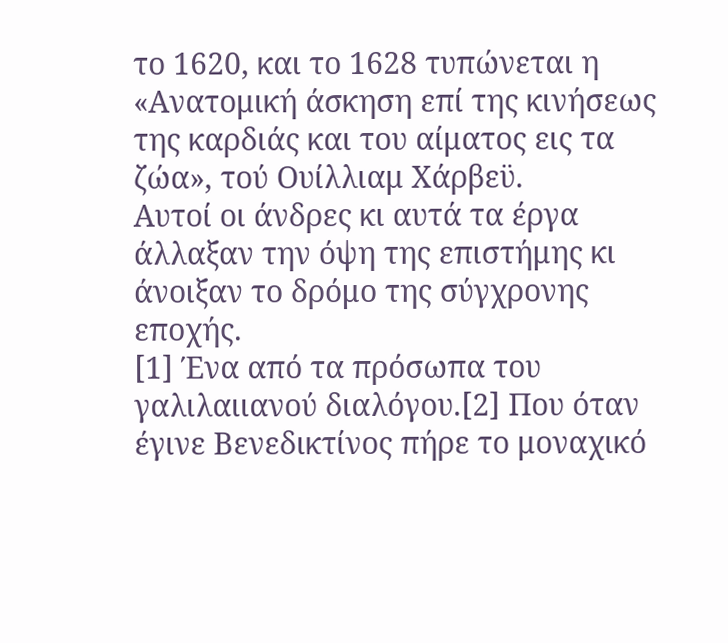το 1620, και το 1628 τυπώνεται η «Ανατομική άσκηση επί της κινήσεως της καρδιάς και του αίματος εις τα ζώα», τού Ουίλλιαμ Χάρβεϋ.
Αυτοί οι άνδρες κι αυτά τα έργα άλλαξαν την όψη της επιστήμης κι άνοιξαν το δρόμο της σύγχρονης εποχής.
[1] Ένα από τα πρόσωπα του γαλιλαιιανού διαλόγου.[2] Που όταν έγινε Βενεδικτίνος πήρε το μοναχικό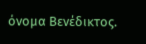όνομα Βενέδικτος.